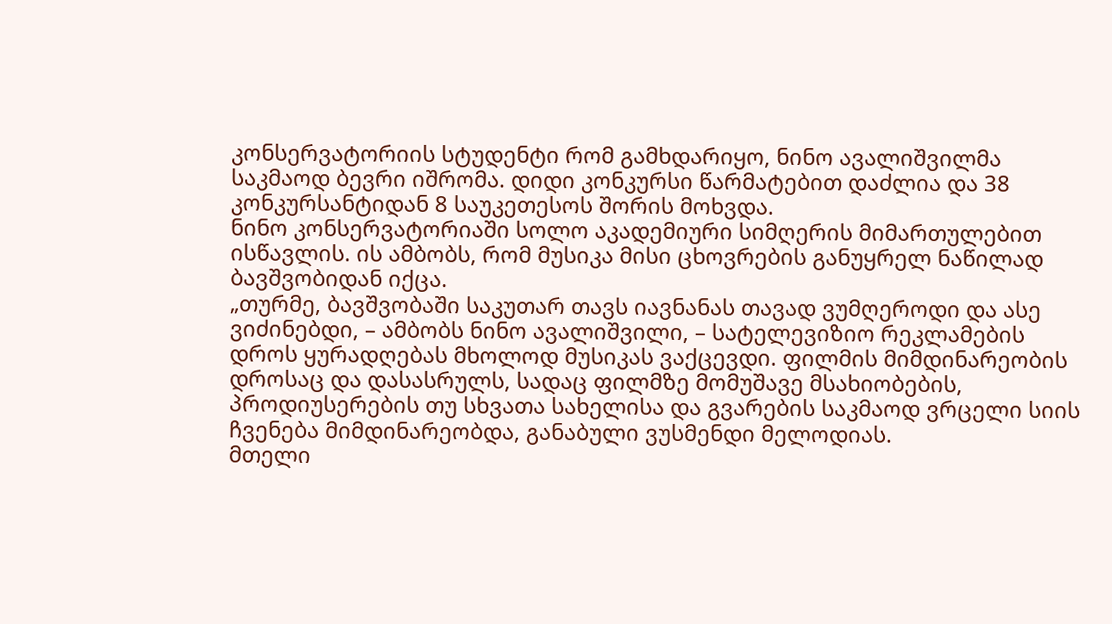კონსერვატორიის სტუდენტი რომ გამხდარიყო, ნინო ავალიშვილმა საკმაოდ ბევრი იშრომა. დიდი კონკურსი წარმატებით დაძლია და 38 კონკურსანტიდან 8 საუკეთესოს შორის მოხვდა.
ნინო კონსერვატორიაში სოლო აკადემიური სიმღერის მიმართულებით ისწავლის. ის ამბობს, რომ მუსიკა მისი ცხოვრების განუყრელ ნაწილად ბავშვობიდან იქცა.
„თურმე, ბავშვობაში საკუთარ თავს იავნანას თავად ვუმღეროდი და ასე ვიძინებდი, – ამბობს ნინო ავალიშვილი, – სატელევიზიო რეკლამების დროს ყურადღებას მხოლოდ მუსიკას ვაქცევდი. ფილმის მიმდინარეობის დროსაც და დასასრულს, სადაც ფილმზე მომუშავე მსახიობების, პროდიუსერების თუ სხვათა სახელისა და გვარების საკმაოდ ვრცელი სიის ჩვენება მიმდინარეობდა, განაბული ვუსმენდი მელოდიას.
მთელი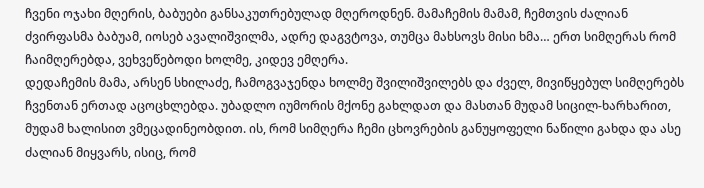ჩვენი ოჯახი მღერის, ბაბუები განსაკუთრებულად მღეროდნენ. მამაჩემის მამამ, ჩემთვის ძალიან ძვირფასმა ბაბუამ, იოსებ ავალიშვილმა, ადრე დაგვტოვა, თუმცა მახსოვს მისი ხმა… ერთ სიმღერას რომ ჩაიმღერებდა, ვეხვეწებოდი ხოლმე, კიდევ ემღერა.
დედაჩემის მამა, არსენ სხილაძე, ჩამოგვაჯენდა ხოლმე შვილიშვილებს და ძველ, მივიწყებულ სიმღერებს ჩვენთან ერთად აცოცხლებდა. უბადლო იუმორის მქონე გახლდათ და მასთან მუდამ სიცილ-ხარხარით, მუდამ ხალისით ვმეცადინეობდით. ის, რომ სიმღერა ჩემი ცხოვრების განუყოფელი ნაწილი გახდა და ასე ძალიან მიყვარს, ისიც, რომ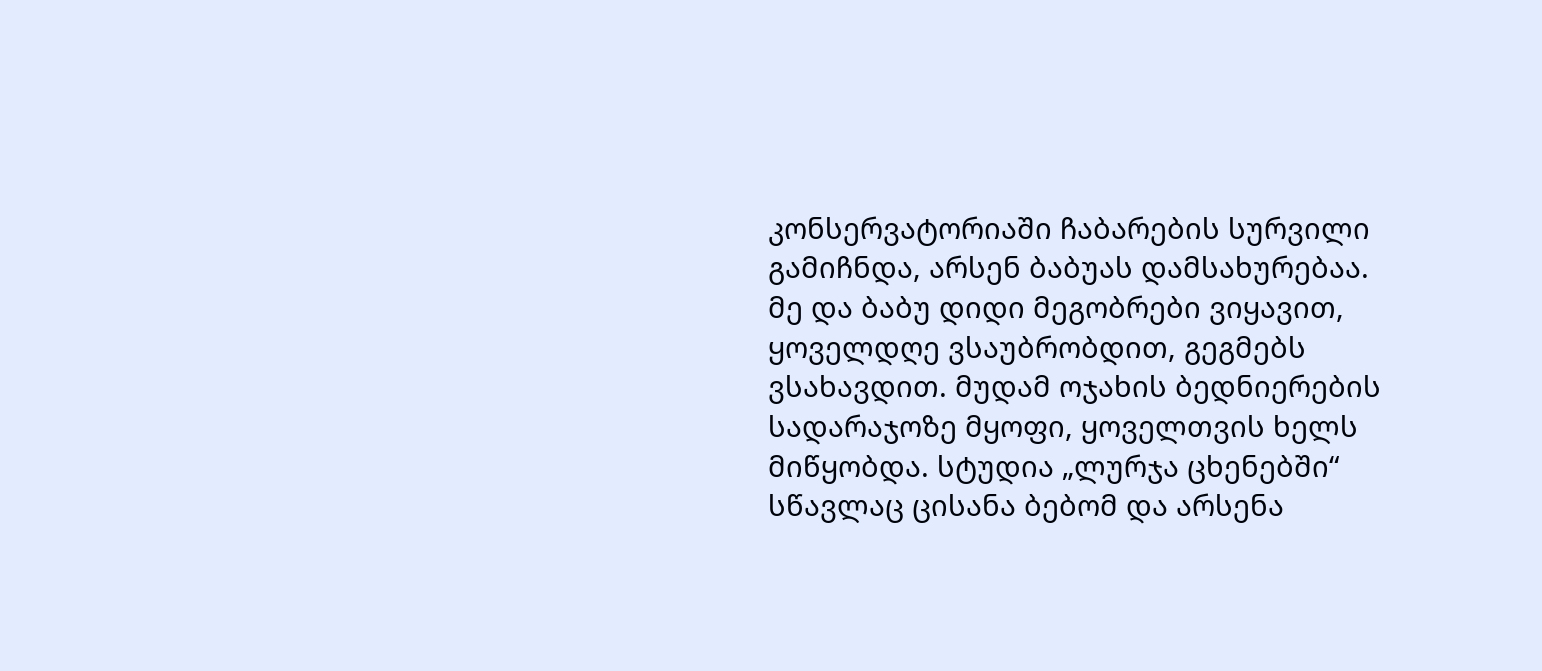კონსერვატორიაში ჩაბარების სურვილი გამიჩნდა, არსენ ბაბუას დამსახურებაა.
მე და ბაბუ დიდი მეგობრები ვიყავით, ყოველდღე ვსაუბრობდით, გეგმებს ვსახავდით. მუდამ ოჯახის ბედნიერების სადარაჯოზე მყოფი, ყოველთვის ხელს მიწყობდა. სტუდია „ლურჯა ცხენებში“ სწავლაც ცისანა ბებომ და არსენა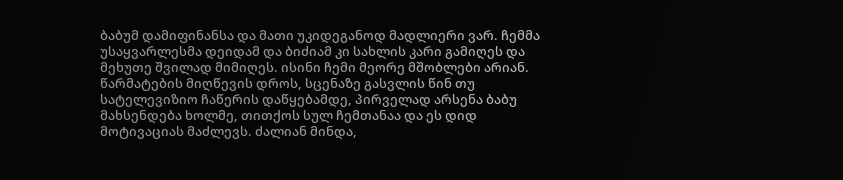ბაბუმ დამიფინანსა და მათი უკიდეგანოდ მადლიერი ვარ. ჩემმა უსაყვარლესმა დეიდამ და ბიძიამ კი სახლის კარი გამიღეს და მეხუთე შვილად მიმიღეს. ისინი ჩემი მეორე მშობლები არიან.
წარმატების მიღწევის დროს, სცენაზე გასვლის წინ თუ სატელევიზიო ჩაწერის დაწყებამდე, პირველად არსენა ბაბუ მახსენდება ხოლმე, თითქოს სულ ჩემთანაა და ეს დიდ მოტივაციას მაძლევს. ძალიან მინდა,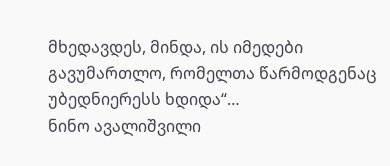მხედავდეს, მინდა, ის იმედები გავუმართლო, რომელთა წარმოდგენაც უბედნიერესს ხდიდა“…
ნინო ავალიშვილი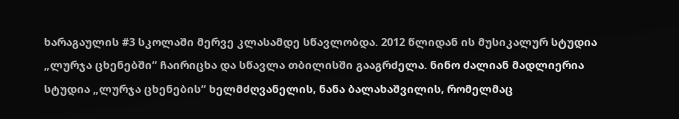ხარაგაულის #3 სკოლაში მერვე კლასამდე სწავლობდა. 2012 წლიდან ის მუსიკალურ სტუდია „ლურჯა ცხენებში“ ჩაირიცხა და სწავლა თბილისში გააგრძელა. ნინო ძალიან მადლიერია სტუდია „ლურჯა ცხენების“ ხელმძღვანელის, ნანა ბალახაშვილის, რომელმაც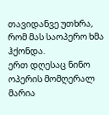თავიდანვე უთხრა, რომ მას საოპერო ხმა ჰქონდა.
ერთ დღესაც ნინო ოპერის მომღერალ მარია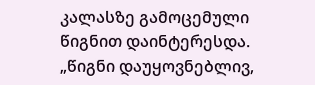კალასზე გამოცემული წიგნით დაინტერესდა.
„წიგნი დაუყოვნებლივ,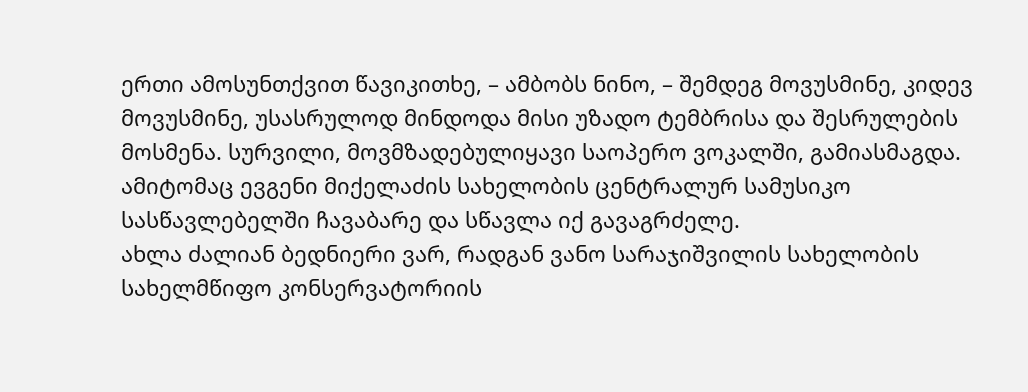ერთი ამოსუნთქვით წავიკითხე, – ამბობს ნინო, – შემდეგ მოვუსმინე, კიდევ მოვუსმინე, უსასრულოდ მინდოდა მისი უზადო ტემბრისა და შესრულების მოსმენა. სურვილი, მოვმზადებულიყავი საოპერო ვოკალში, გამიასმაგდა. ამიტომაც ევგენი მიქელაძის სახელობის ცენტრალურ სამუსიკო სასწავლებელში ჩავაბარე და სწავლა იქ გავაგრძელე.
ახლა ძალიან ბედნიერი ვარ, რადგან ვანო სარაჯიშვილის სახელობის სახელმწიფო კონსერვატორიის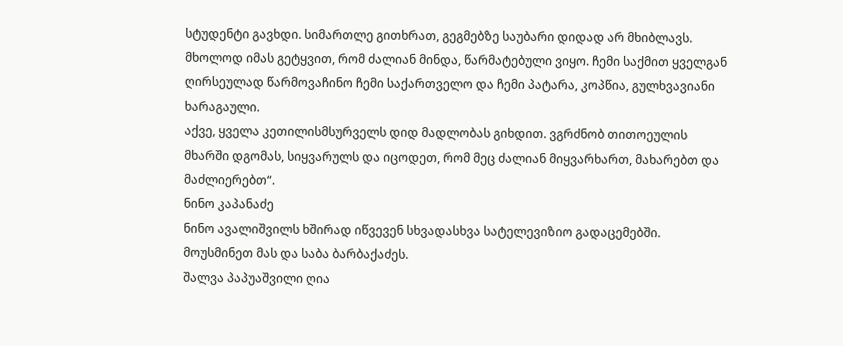სტუდენტი გავხდი. სიმართლე გითხრათ, გეგმებზე საუბარი დიდად არ მხიბლავს. მხოლოდ იმას გეტყვით, რომ ძალიან მინდა, წარმატებული ვიყო. ჩემი საქმით ყველგან ღირსეულად წარმოვაჩინო ჩემი საქართველო და ჩემი პატარა, კოპწია, გულხვავიანი ხარაგაული.
აქვე, ყველა კეთილისმსურველს დიდ მადლობას გიხდით. ვგრძნობ თითოეულის მხარში დგომას, სიყვარულს და იცოდეთ, რომ მეც ძალიან მიყვარხართ, მახარებთ და მაძლიერებთ“.
ნინო კაპანაძე
ნინო ავალიშვილს ხშირად იწვევენ სხვადასხვა სატელევიზიო გადაცემებში. მოუსმინეთ მას და საბა ბარბაქაძეს.
შალვა პაპუაშვილი ღია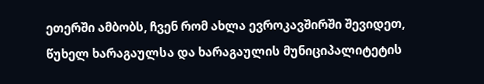ეთერში ამბობს, ჩვენ რომ ახლა ევროკავშირში შევიდეთ,
წუხელ ხარაგაულსა და ხარაგაულის მუნიციპალიტეტის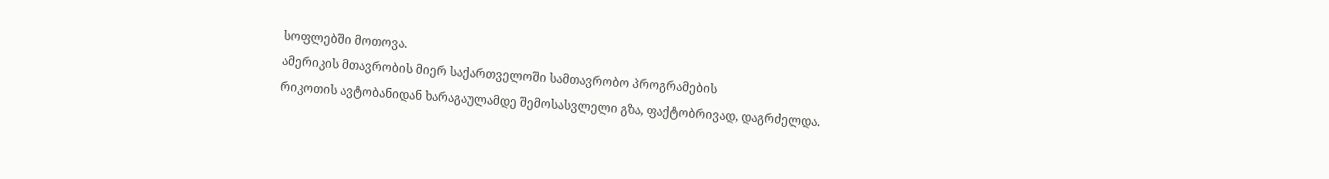სოფლებში მოთოვა.
ამერიკის მთავრობის მიერ საქართველოში სამთავრობო პროგრამების
რიკოთის ავტობანიდან ხარაგაულამდე შემოსასვლელი გზა, ფაქტობრივად, დაგრძელდა.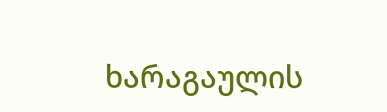ხარაგაულის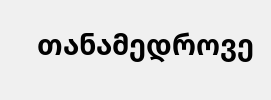თანამედროვე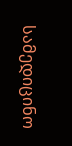სამედიცინო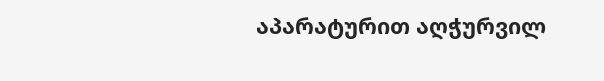აპარატურით აღჭურვილ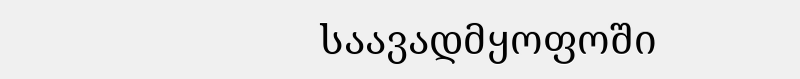საავადმყოფოში